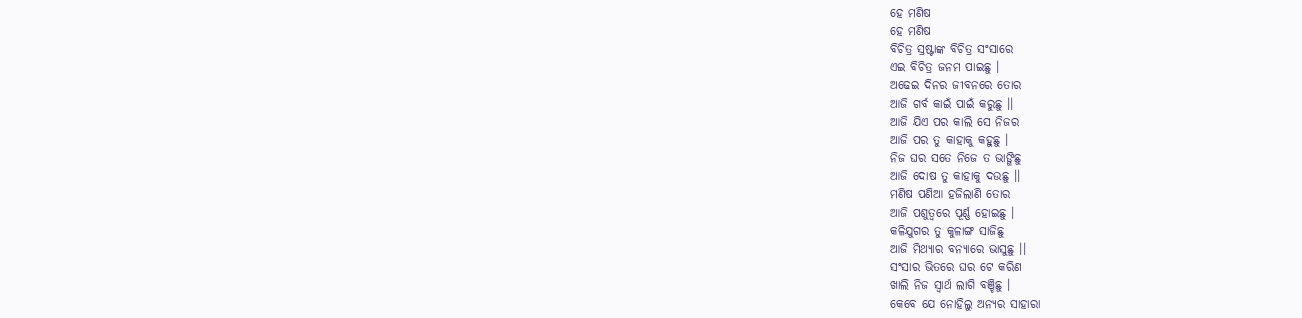ହେ ମଣିଷ
ହେ ମଣିଷ
ବିଚିତ୍ର ସ୍ରଷ୍ଟାଙ୍କ ବିଚିତ୍ର ସଂସାରେ
ଏଇ ବିଚିତ୍ର ଜନମ ପାଇଛୁ ।
ଅଢେଇ ଦିନର ଜୀବନରେ ତୋର
ଆଜି ଗର୍ବ କାଇଁ ପାଇଁ କରୁଛୁ ।।
ଆଜି ଯିଏ ପର କାଲି ସେ ନିଜର
ଆଜି ପର ତୁ କାହାକୁ କହୁଛୁ ।
ନିଜ ଘର ସତେ ନିଜେ ତ ଭାଙ୍ଗିଛୁ
ଆଜି ଦୋଷ ତୁ କାହାକୁ ଦଉଛୁ ।।
ମଣିଷ ପଣିଆ ହଜିଲାଣି ତୋର
ଆଜି ପଶୁତ୍ୱରେ ପୂର୍ଣ୍ଣ ହୋଇଛୁ ।
କଳିଯୁଗର ତୁ କୁଳାଙ୍ଗ ସାଜିଛୁ
ଆଜି ମିଥ୍ୟାର ବନ୍ୟାରେ ଭାସୁଛୁ ।।
ସଂସାର ଭିତରେ ଘର ଟେ କରିଣ
ଖାଲି ନିଜ ସ୍ୱାର୍ଥ ଲାଗି ବଞ୍ଚିଛୁ ।
କେବେ ଯେ ନୋହିଲୁ ଅନ୍ୟର ସାହାରା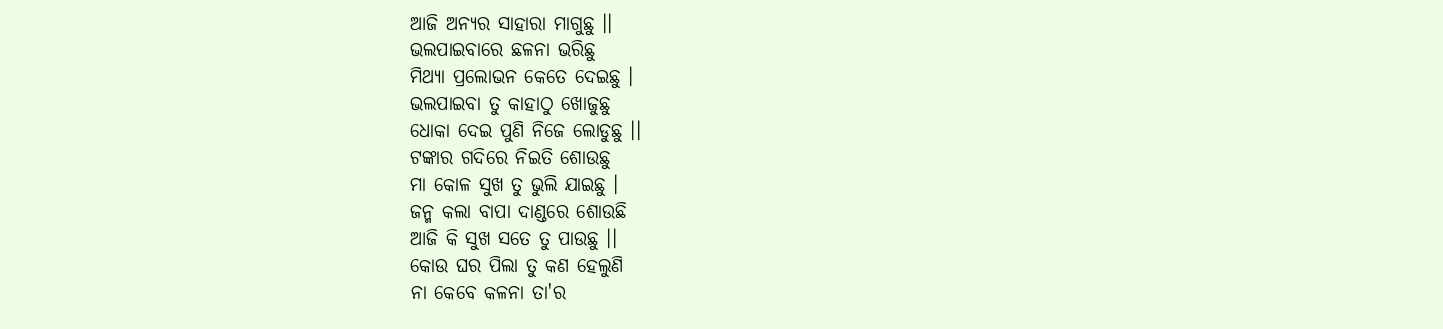ଆଜି ଅନ୍ୟର ସାହାରା ମାଗୁଛୁ ।।
ଭଲପାଇବାରେ ଛଳନା ଭରିଛୁ
ମିଥ୍ୟା ପ୍ରଲୋଭନ କେତେ ଦେଇଛୁ ।
ଭଲପାଇବା ତୁ କାହାଠୁ ଖୋଜୁଛୁ
ଧୋକା ଦେଇ ପୁଣି ନିଜେ ଲୋଡୁଛୁ ।।
ଟଙ୍କାର ଗଦିରେ ନିଇତି ଶୋଉଛୁ
ମା କୋଳ ସୁଖ ତୁ ଭୁଲି ଯାଇଛୁ ।
ଜନ୍ମ କଲା ବାପା ଦାଣ୍ଡରେ ଶୋଉଛି
ଆଜି କି ସୁଖ ସତେ ତୁ ପାଉଛୁ ।।
କୋଉ ଘର ପିଲା ତୁ କଣ ହେଲୁଣି
ନା କେବେ କଳନା ତା'ର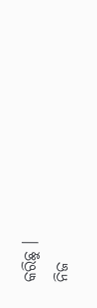କରିଛୁ ।
ନିଜ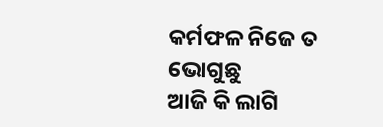କର୍ମଫଳ ନିଜେ ତ ଭୋଗୁଛୁ
ଆଜି କି ଲାଗି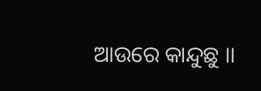ଆଉରେ କାନ୍ଦୁଛୁ ।।